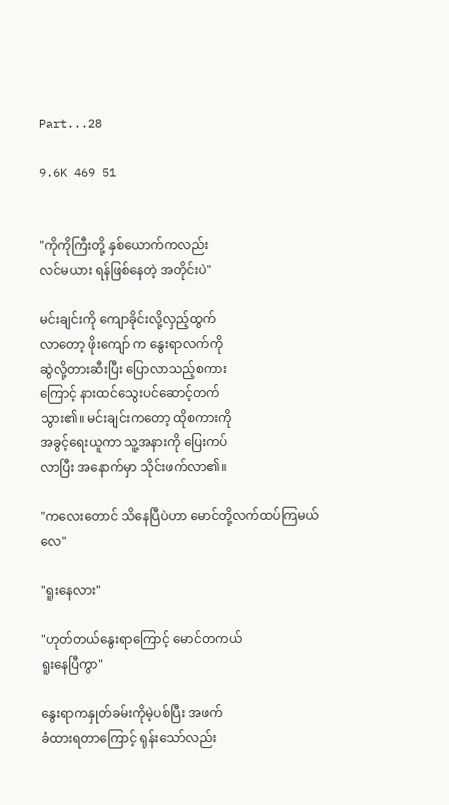Part...28

9.6K 469 51


"ကိုကိုကြီးတို့ နှစ်ယောက်ကလည်း
လင်မယား ရန်ဖြစ်နေတဲ့ အတိုင်းပဲ"

မင်းချင်းကို ကျောခိုင်းလို့လှည့်ထွက်
လာတော့ ဖိုးကျော် က နွေးရာလက်ကို
ဆွဲလို့တားဆီးပြီး ပြောလာသည့်စကား
ကြောင့် နားထင်သွေးပင်ဆောင့်တက်
သွား၏။ မင်းချင်းကတော့ ထိုစကားကို
အခွင့်ရေးယူကာ သူ့အနားကို ပြေးကပ်
လာပြီး အနောက်မှာ သိုင်းဖက်လာ၏။

"ကလေးတောင် သိနေပြီပဲဟာ မောင်တို့လက်ထပ်ကြမယ်လေ"

"ရူးနေလား"

"ဟုတ်တယ်နွေးရာကြောင့် မောင်တကယ်
ရူးနေပြီကွာ"

နွေးရာကနှုတ်ခမ်းကိုမဲ့ပစ်ပြီး အဖက်
ခံထားရတာကြောင့် ရုန်းသော်လည်း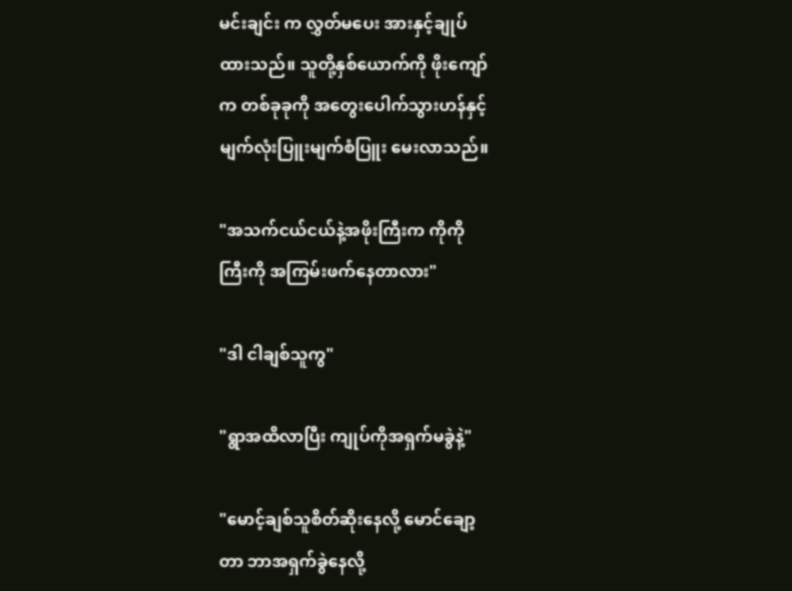မင်းချင်း က လွှတ်မပေး အားနှင့်ချုပ်
ထားသည်။ သူတို့နှစ်ယောက်ကို ဖိုးကျော်
က တစ်ခုခုကို အတွေးပေါက်သွားဟန်နှင့်
မျက်လုံးပြူးမျက်စံပြူး မေးလာသည်။

"အသက်ငယ်ငယ်နဲ့အဖိုးကြီးက ကိုကို
ကြီးကို အကြမ်းဖက်နေတာလား"

"ဒါ ငါချစ်သူကွ"

"ရွာအထိလာပြီး ကျုပ်ကိုအရှက်မခွဲနဲ့"

"မောင့်ချစ်သူစိတ်ဆိုးနေလို့ မောင်ချော့
တာ ဘာအရှက်ခွဲနေလို့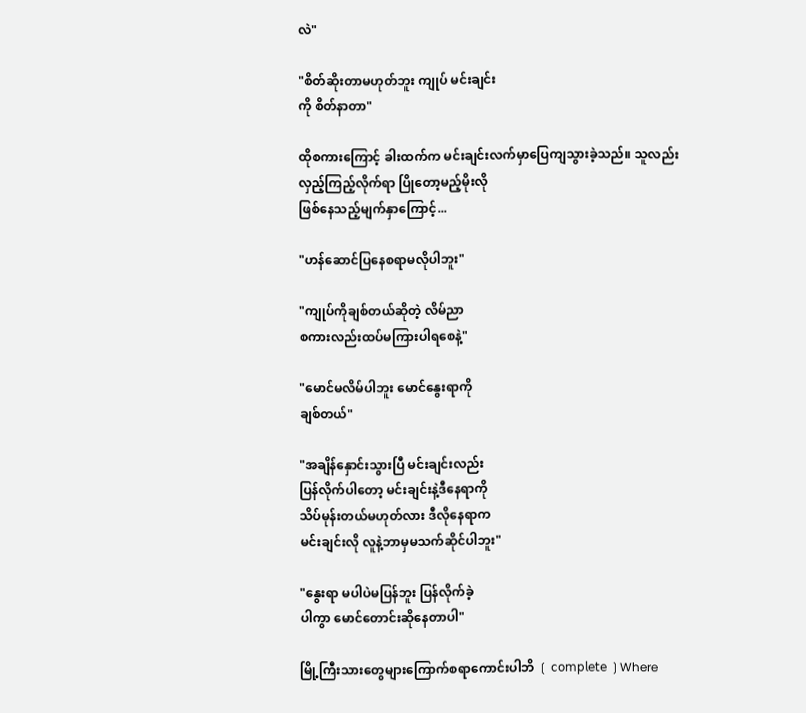လဲ"

"စိတ်ဆိုးတာမဟုတ်ဘူး ကျုပ် မင်းချင်း
ကို စိတ်နာတာ"

ထိုစကားကြောင့် ခါးထက်က မင်းချင်းလက်မှာပြေကျသွားခဲ့သည်။ သူလည်း
လှည့်ကြည့်လိုက်ရာ ပြိုတော့မည့်မိုးလို
ဖြစ်နေသည့်မျက်နှာကြောင့်...

"ဟန်ဆောင်ပြနေစရာမလိုပါဘူး"

"ကျုပ်ကိုချစ်တယ်ဆိုတဲ့ လိမ်ညာ
စကားလည်းထပ်မကြားပါရစေနဲ့"

"မောင်မလိမ်ပါဘူး မောင်နွေးရာကို
ချစ်တယ်"

"အချိန်နှောင်းသွားပြီ မင်းချင်းလည်း
ပြန်လိုက်ပါတော့ မင်းချင်းနဲ့ဒီနေရာကို
သိပ်မုန်းတယ်မဟုတ်လား ဒီလိုနေရာက
မင်းချင်းလို လူနဲ့ဘာမှမသက်ဆိုင်ပါဘူး"

"နွေးရာ မပါပဲမပြန်ဘူး ပြန်လိုက်ခဲ့
ပါကွာ မောင်တောင်းဆိုနေတာပါ"

မြို့ကြီးသားတွေများကြောက်စရာကောင်းပါဘိ ❲ 𝖼𝗈𝗆𝗉𝗅𝖾𝗍𝖾 ❳Where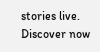stories live. Discover now